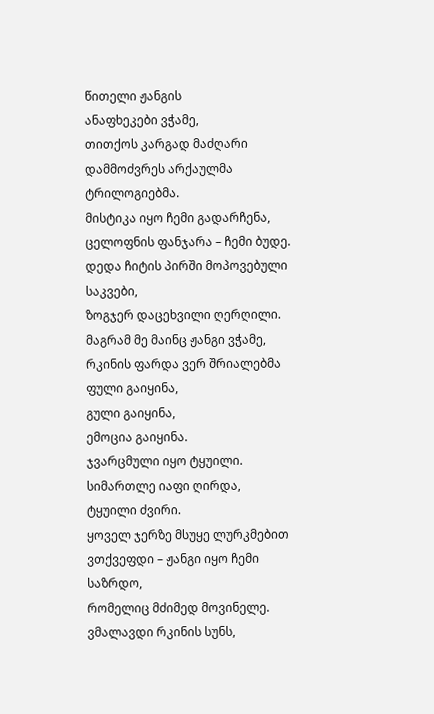წითელი ჟანგის
ანაფხეკები ვჭამე,
თითქოს კარგად მაძღარი
დამმოძვრეს არქაულმა ტრილოგიებმა.
მისტიკა იყო ჩემი გადარჩენა,
ცელოფნის ფანჯარა – ჩემი ბუდე.
დედა ჩიტის პირში მოპოვებული საკვები,
ზოგჯერ დაცეხვილი ღერღილი.
მაგრამ მე მაინც ჟანგი ვჭამე,
რკინის ფარდა ვერ შრიალებმა
ფული გაიყინა,
გული გაიყინა,
ემოცია გაიყინა.
ჯვარცმული იყო ტყუილი.
სიმართლე იაფი ღირდა,
ტყუილი ძვირი.
ყოველ ჯერზე მსუყე ლურკმებით ვთქვეფდი – ჟანგი იყო ჩემი საზრდო,
რომელიც მძიმედ მოვინელე.
ვმალავდი რკინის სუნს,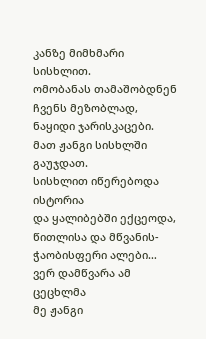კანზე მიმხმარი სისხლით.
ომობანას თამაშობდნენ ჩვენს მეზობლად,
ნაყიდი ჯარისკაცები.
მათ ჟანგი სისხლში გაუჯდათ.
სისხლით იწერებოდა ისტორია
და ყალიბებში ექცეოდა,
წითლისა და მწვანის-
ჭაობისფერი ალები…
ვერ დამწვარა ამ ცეცხლმა
მე ჟანგი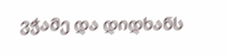ვჭამე და დიდხანს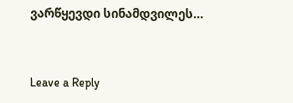ვარწყევდი სინამდვილეს…


Leave a Reply